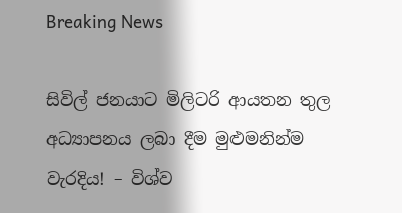Breaking News

සිවිල් ජනයාට මිලිටරි ආයතන තුල අධ්‍යාපනය ලබා දීම මුළුමනින්ම වැරදිය! – විශ්ව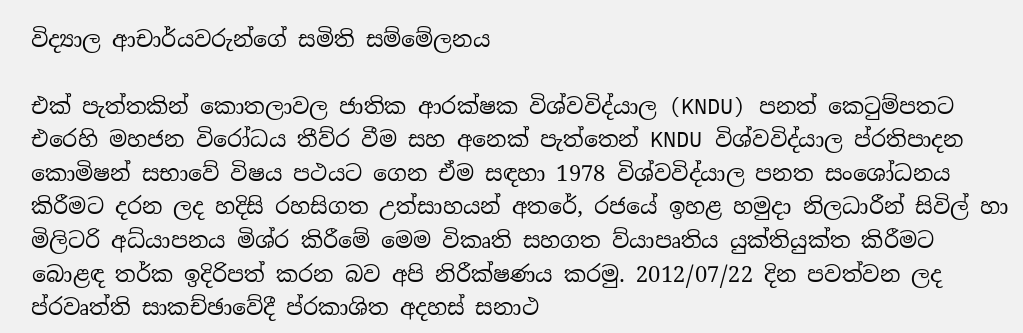විද්‍යාල ආචාර්යවරුන්ගේ සමිති සම්මේලනය

එක් පැත්තකින් කොතලාවල ජාතික ආරක්ෂක විශ්වවිද්යාල (KNDU) පනත් කෙටුම්පතට එරෙහි මහජන විරෝධය තීව්ර වීම සහ අනෙක් පැත්තෙන් KNDU විශ්වවිද්යාල ප්රතිපාදන කොමිෂන් සභාවේ විෂය පථයට ගෙන ඒම සඳහා 1978 විශ්වවිද්යාල පනත සංශෝධනය කිරීමට දරන ලද හදිසි රහසිගත උත්සාහයන් අතරේ, රජයේ ඉහළ හමුදා නිලධාරීන් සිවිල් හා මිලිටරි අධ්යාපනය මිශ්ර කිරීමේ මෙම විකෘති සහගත ව්යාපෘතිය යුක්තියුක්ත කිරීමට බොළඳ තර්ක ඉදිරිපත් කරන බව අපි නිරීක්ෂණය කරමු. 2012/07/22 දින පවත්වන ලද ප්රවෘත්ති සාකච්ඡාවේදී ප්රකාශිත අදහස් සනාථ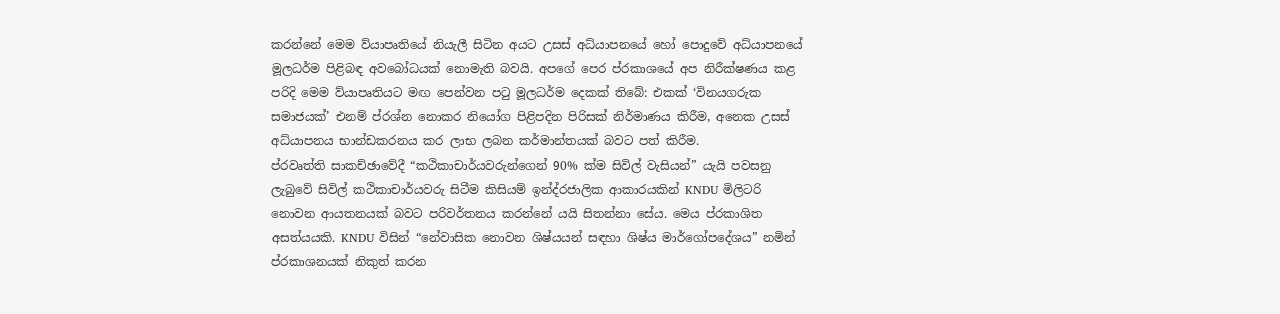කරන්නේ මෙම ව්යාපෘතියේ නියැලී සිටින අයට උසස් අධ්යාපනයේ හෝ පොදුවේ අධ්යාපනයේ මූලධර්ම පිළිබඳ අවබෝධයක් නොමැති බවයි. අපගේ පෙර ප්රකාශයේ අප නිරීක්ෂණය කළ පරිදි මෙම ව්යාපෘතියට මඟ පෙන්වන පටු මූලධර්ම දෙකක් තිබේ: එකක් ‘විනයගරුක සමාජයක්’ එනම් ප්රශ්න නොකර නියෝග පිළිපදින පිරිසක් නිර්මාණය කිරීම, අනෙක උසස් අධ්යාපනය භාන්ඩකරනය කර ලාභ ලබන කර්මාන්තයක් බවට පත් කිරීම.
ප්රවෘත්ති සාකච්ඡාවේදී “කථිකාචාර්යවරුන්ගෙන් 90% ක්ම සිවිල් වැසියන්” යැයි පවසනු ලැබුවේ සිවිල් කථිකාචාර්යවරු සිටීම කිසියම් ඉන්ද්රජාලික ආකාරයකින් KNDU මිලිටරි නොවන ආයතනයක් බවට පරිවර්තනය කරන්නේ යයි සිතන්නා සේය. මෙය ප්රකාශිත අසත්යයකි. KNDU විසින් “නේවාසික නොවන ශිෂ්යයන් සඳහා ශිෂ්ය මාර්ගෝපදේශය” නමින් ප්රකාශනයක් නිකුත් කරන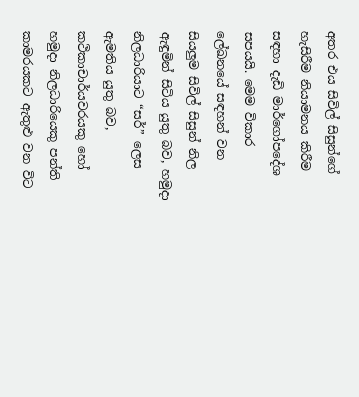අතර එය සිවිල් සිසුන්ගේ හැසිරීම නියාමනය කිරීම සඳහා දැඩි මාර්ගෝපදේශ සපයයි. මෙම විකාර ලේඛනයේ සඳහන් වන සියලුම සිවිල් සිසුන් නිල ඇඳුමින් සිටිය යුතු බව, හමුදා නිලධාරියාට “සර්” ලෙස ඇමතිය යුතු බව, කථිකාචාර්යවරයකු හෝ හමුදා නිලධාරියෙකු පන්ති කාමරයකට ඇතුළු වන විට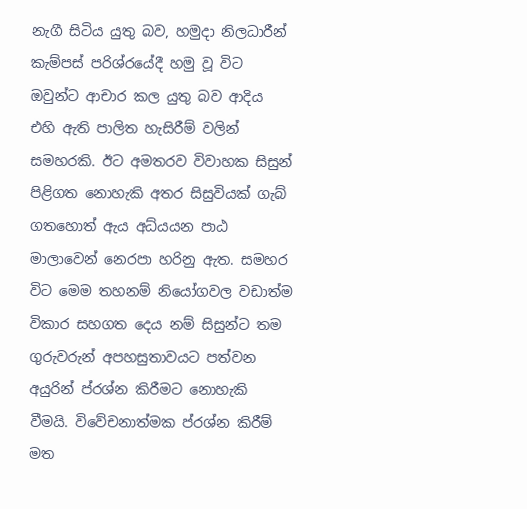නැගී සිටිය යුතු බව, හමුදා නිලධාරීන් කැම්පස් පරිශ්රයේදී හමු වූ විට ඔවුන්ට ආචාර කල යුතු බව ආදිය එහි ඇති පාලිත හැසිරීම් වලින් සමහරකි. ඊට අමතරව විවාහක සිසුන් පිළිගත නොහැකි අතර සිසුවියක් ගැබ් ගතහොත් ඇය අධ්යයන පාඨ මාලාවෙන් නෙරපා හරිනු ඇත. සමහර විට මෙම තහනම් නියෝගවල වඩාත්ම විකාර සහගත දෙය නම් සිසුන්ට තම ගුරුවරුන් අපහසුතාවයට පත්වන අයුරින් ප්රශ්න කිරීමට නොහැකි වීමයි. විවේචනාත්මක ප්රශ්න කිරීම් මත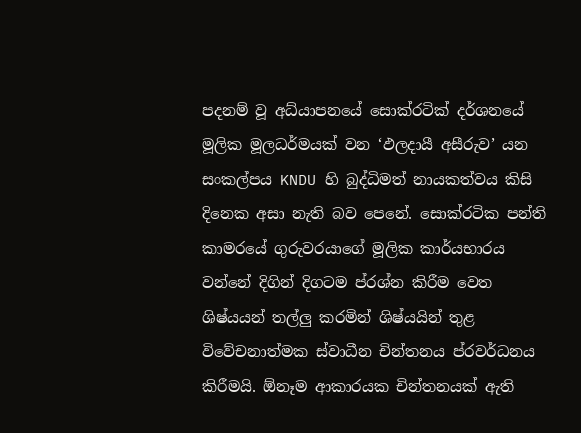පදනම් වූ අධ්යාපනයේ සොක්රටික් දර්ශනයේ මූලික මූලධර්මයක් වන ‘ඵලදායී අසීරුව’ යන සංකල්පය KNDU හි බුද්ධිමත් නායකත්වය කිසි දිනෙක අසා නැති බව පෙනේ. සොක්රටික පන්ති කාමරයේ ගුරුවරයාගේ මූලික කාර්යභාරය වන්නේ දිගින් දිගටම ප්රශ්න කිරීම වෙත ශිෂ්යයන් තල්ලු කරමින් ශිෂ්යයින් තුළ විවේචනාත්මක ස්වාධීන චින්තනය ප්රවර්ධනය කිරීමයි. ඕනෑම ආකාරයක චින්තනයක් ඇති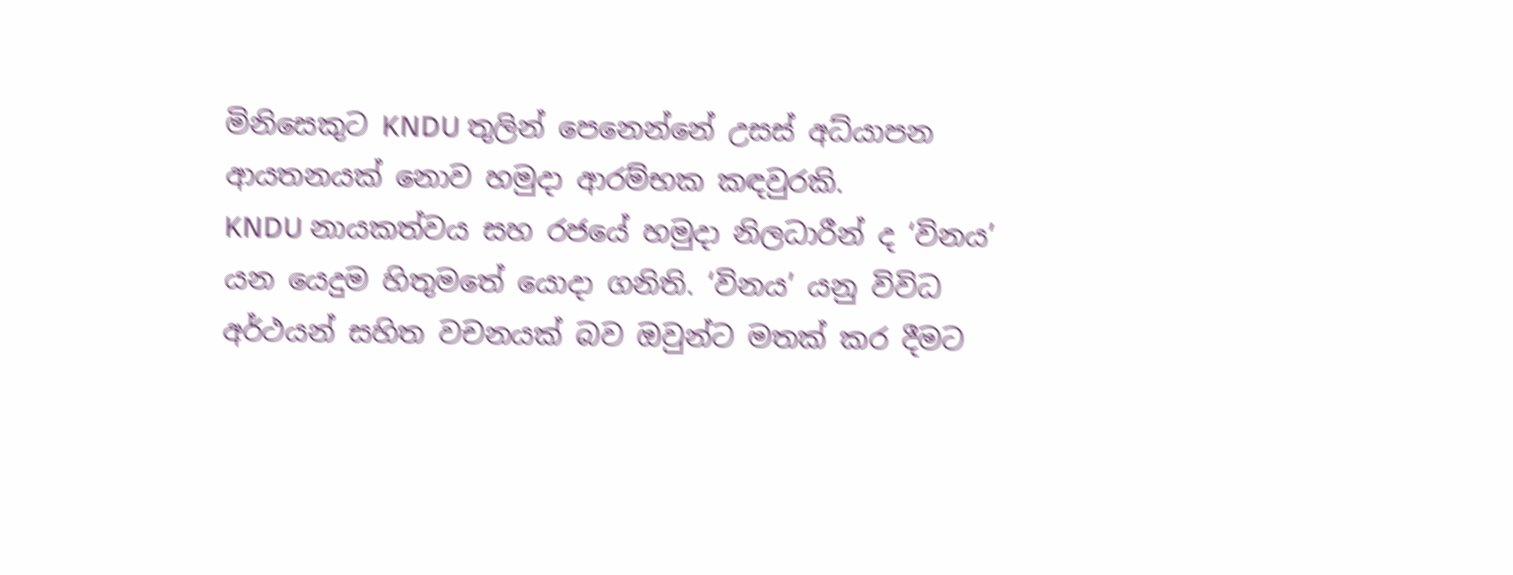මිනිසෙකුට KNDU තුලින් පෙනෙන්නේ උසස් අධ්යාපන ආයතනයක් නොව හමුදා ආරම්භක කඳවුරකි.
KNDU නායකත්වය සහ රජයේ හමුදා නිලධාරීන් ද ‘විනය’ යන යෙදුම හිතුමතේ යොදා ගනිති. ‘විනය’ යනු විවිධ අර්ථයන් සහිත වචනයක් බව ඔවුන්ට මතක් කර දීමට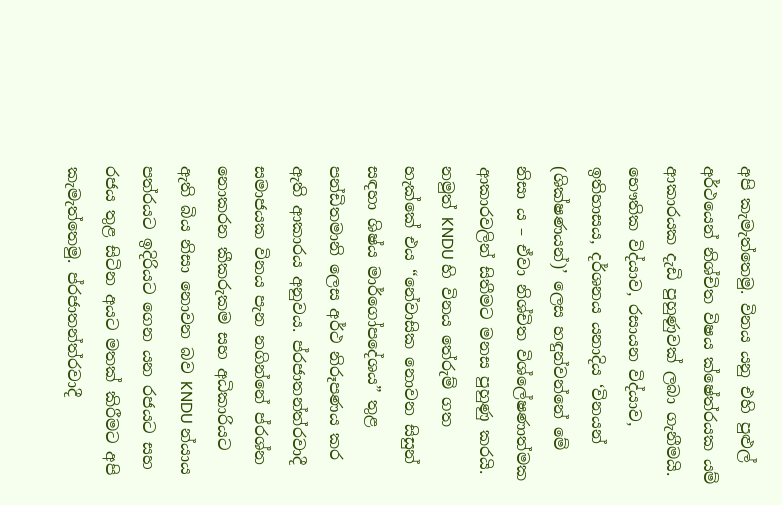අපි කැමැත්තෙමු. විනය යනු එහි පුළුල් අර්ථයෙන් නිශ්චිත විෂය ක්ෂේත්රයක යම් ආකාරයක දැඩි පුහුණුවක් ලබා ගැනීමයි. භෞතික විද්යාව, රසායන විද්යාව, ඉතිහාසය, දර්ශනය යනාදිය ‘විනයන් (ශික්ෂණයන්)’ ලෙස හඳුන්වන්නේ මේ නිසා ය – ඒවා නිශ්චිත විශ්ලේෂණාත්මක ආකාරවලින් සිතීමට මනස පුහුණු කරයි. නමුත් KNDU හි විනය තේරුම් ගත හැක්කේ එය “නේවාසික නොවන සිසුන් සඳහා ශිෂ්ය මාර්ගෝපදේශය” තුළ පන්ඩිතමානි ලෙස අර්ථ නිරූපණය කර ඇති ආකාරය අනුවය. ප්රජාතන්ත්රවාදී සමාජයක විනය පැන නගින්නේ ප්රශ්න නොකරන කීකරුකම සහ අධිකාරියට ඇති බිය නිසා නොවන බව KNDU න්යාය පත්රයට ඉදිරියට ගෙන යන රජයට සහ රජය තුළ සිටින අයට මතක් කිරීමට අපි කැමැත්තෙමු. ප්රජාතන්ත්රවාදී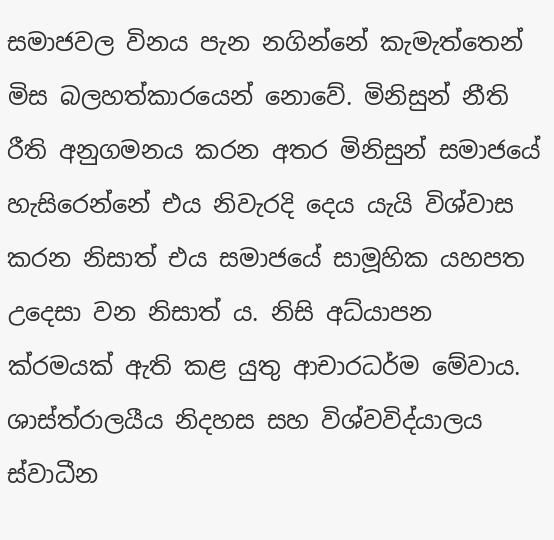සමාජවල විනය පැන නගින්නේ කැමැත්තෙන් මිස බලහත්කාරයෙන් නොවේ. මිනිසුන් නීති රීති අනුගමනය කරන අතර මිනිසුන් සමාජයේ හැසිරෙන්නේ එය නිවැරදි දෙය යැයි විශ්වාස කරන නිසාත් එය සමාජයේ සාමූහික යහපත උදෙසා වන නිසාත් ය. නිසි අධ්යාපන ක්රමයක් ඇති කළ යුතු ආචාරධර්ම මේවාය.
ශාස්ත්රාලයීය නිදහස සහ විශ්වවිද්යාලය ස්වාධීන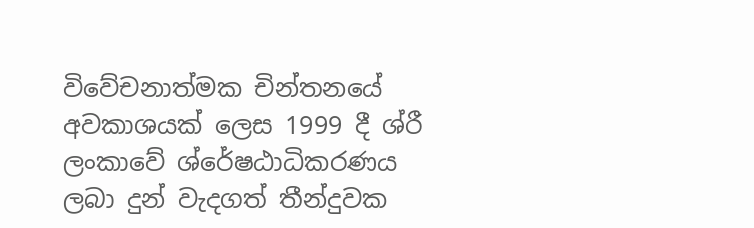විවේචනාත්මක චින්තනයේ අවකාශයක් ලෙස 1999 දී ශ්රී ලංකාවේ ශ්රේෂඨාධිකරණය ලබා දුන් වැදගත් තීන්දුවක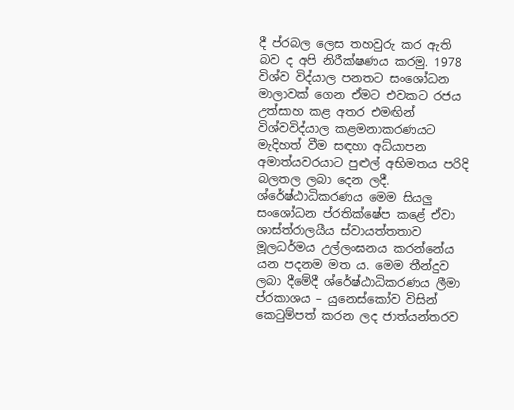දී ප්රබල ලෙස තහවුරු කර ඇති බව ද අපි නිරීක්ෂණය කරමු. 1978 විශ්ව විද්යාල පනතට සංශෝධන මාලාවක් ගෙන ඒමට එවකට රජය උත්සාහ කළ අතර එමඟින් විශ්වවිද්යාල කළමනාකරණයට මැදිහත් වීම සඳහා අධ්යාපන අමාත්යවරයාට පුළුල් අභිමතය පරිදි බලතල ලබා දෙන ලදී. ශ්රේෂ්ඨාධිකරණය මෙම සියලු සංශෝධන ප්රතික්ෂේප කළේ ඒවා ශාස්ත්රාලයීය ස්වායත්තතාව මූලධර්මය උල්ලංඝනය කරන්නේය යන පදනම මත ය. මෙම තීන්දුව ලබා දීමේදී ශ්රේෂ්ඨාධිකරණය ලීමා ප්රකාශය – යුනෙස්කෝව විසින් කෙටුම්පත් කරන ලද ජාත්යන්තරව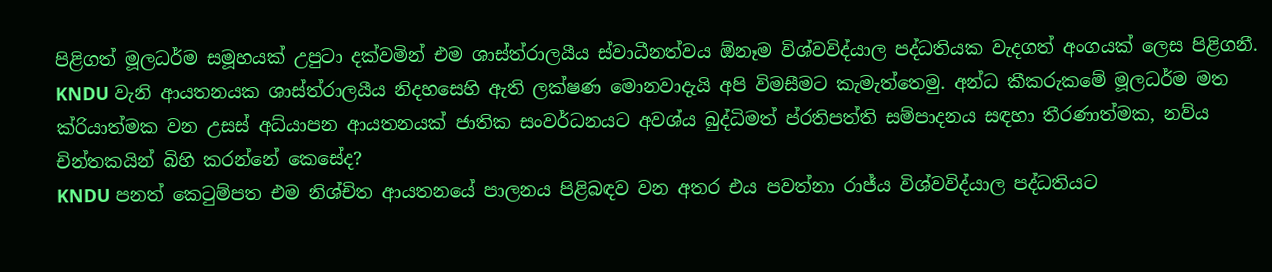පිළිගත් මූලධර්ම සමූහයක් උපුටා දක්වමින් එම ශාස්ත්රාලයීය ස්වාධීනත්වය ඕනෑම විශ්වවිද්යාල පද්ධතියක වැදගත් අංගයක් ලෙස පිළිගනී. KNDU වැනි ආයතනයක ශාස්ත්රාලයීය නිදහසෙහි ඇති ලක්ෂණ මොනවාදැයි අපි විමසීමට කැමැත්තෙමු. අන්ධ කීකරුකමේ මූලධර්ම මත ක්රියාත්මක වන උසස් අධ්යාපන ආයතනයක් ජාතික සංවර්ධනයට අවශ්ය බුද්ධිමත් ප්රතිපත්ති සම්පාදනය සඳහා තීරණාත්මක, නව්ය චින්තකයින් බිහි කරන්නේ කෙසේද?
KNDU පනත් කෙටුම්පත එම නිශ්චිත ආයතනයේ පාලනය පිළිබඳව වන අතර එය පවත්නා රාජ්ය විශ්වවිද්යාල පද්ධතියට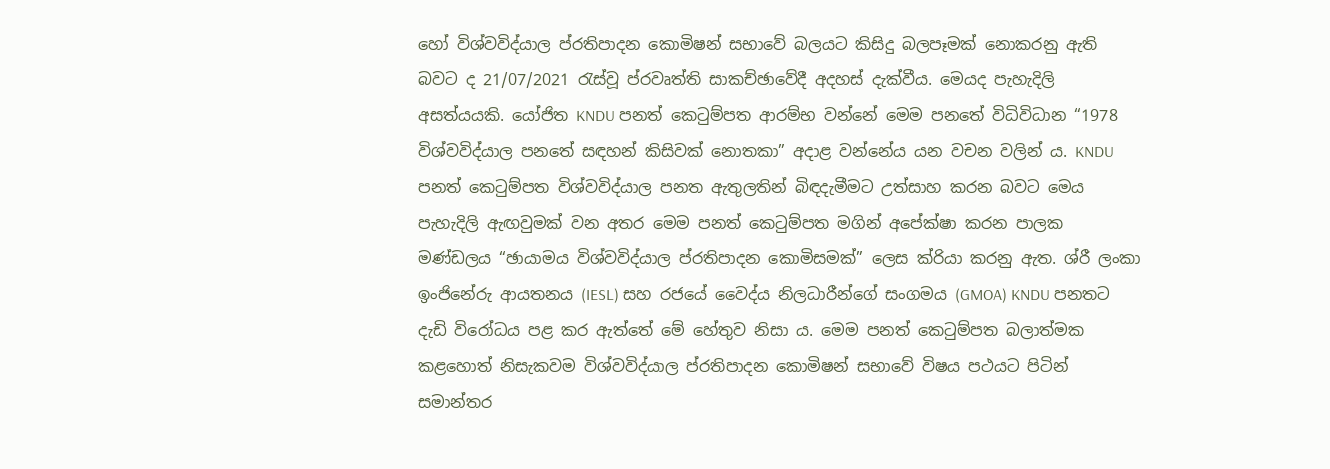හෝ විශ්වවිද්යාල ප්රතිපාදන කොමිෂන් සභාවේ බලයට කිසිදු බලපෑමක් නොකරනු ඇති බවට ද 21/07/2021 රැස්වූ ප්රවෘත්ති සාකච්ඡාවේදී අදහස් දැක්වීය. මෙයද පැහැදිලි අසත්යයකි. යෝජිත KNDU පනත් කෙටුම්පත ආරම්භ වන්නේ මෙම පනතේ විධිවිධාන “1978 විශ්වවිද්යාල පනතේ සඳහන් කිසිවක් නොතකා” අදාළ වන්නේය යන වචන වලින් ය. KNDU පනත් කෙටුම්පත විශ්වවිද්යාල පනත ඇතුලතින් බිඳදැමීමට උත්සාහ කරන බවට මෙය පැහැදිලි ඇඟවුමක් වන අතර මෙම පනත් කෙටුම්පත මගින් අපේක්ෂා කරන පාලක මණ්ඩලය “ඡායාමය විශ්වවිද්යාල ප්රතිපාදන කොමිසමක්” ලෙස ක්රියා කරනු ඇත. ශ්රී ලංකා ඉංජිනේරු ආයතනය (IESL) සහ රජයේ වෛද්ය නිලධාරීන්ගේ සංගමය (GMOA) KNDU පනතට දැඩි විරෝධය පළ කර ඇත්තේ මේ හේතුව නිසා ය. මෙම පනත් කෙටුම්පත බලාත්මක කළහොත් නිසැකවම විශ්වවිද්යාල ප්රතිපාදන කොමිෂන් සභාවේ විෂය පථයට පිටින් සමාන්තර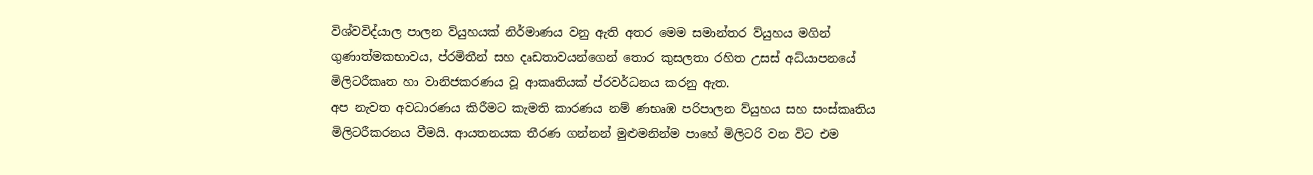විශ්වවිද්යාල පාලන ව්යුහයක් නිර්මාණය වනු ඇති අතර මෙම සමාන්තර ව්යුහය මගින් ගුණාත්මකභාවය, ප්රමිතීන් සහ දෘඩතාවයන්ගෙන් තොර කුසලතා රහිත උසස් අධ්යාපනයේ මිලිටරීකෘත හා වානිජකරණය වූ ආකෘතියක් ප්රවර්ධනය කරනු ඇත.
අප නැවත අවධාරණය කිරීමට කැමති කාරණය නම් ණභෘඹ පරිපාලන ව්යුහය සහ සංස්කෘතිය මිලිටරීකරනය වීමයි. ආයතනයක තීරණ ගන්නන් මුළුමනින්ම පාහේ මිලිටරි වන විට එම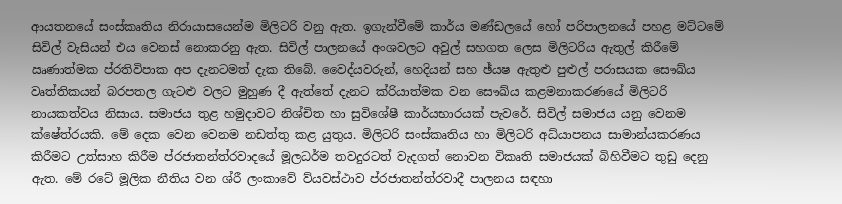ආයතනයේ සංස්කෘතිය නිරායාසයෙන්ම මිලිටරි වනු ඇත. ඉගැන්වීමේ කාර්ය මණ්ඩලයේ හෝ පරිපාලනයේ පහළ මට්ටමේ සිවිල් වැසියන් එය වෙනස් නොකරනු ඇත. සිවිල් පාලනයේ අංශවලට අවුල් සහගත ලෙස මිලිටරිය ඇතුල් කිරීමේ ඍණාත්මක ප්රතිවිපාක අප දැනටමත් දැක තිබේ. වෛද්යවරුන්, හෙදියන් සහ ඡ්යෂ ඇතුළු පුළුල් පරාසයක සෞඛ්ය වෘත්තිකයන් බරපතල ගැටළු වලට මුහුණ දී ඇත්තේ දැනට ක්රියාත්මක වන සෞඛ්ය කළමනාකරණයේ මිලිටරි නායකත්වය නිසාය. සමාජය තුළ හමුදාවට නිශ්චිත හා සුවිශේෂී කාර්යභාරයක් පැවරේ. සිවිල් සමාජය යනු වෙනම ක්ෂේත්රයකි. මේ දෙක වෙන වෙනම නඩත්තු කළ යුතුය. මිලිටරි සංස්කෘතිය හා මිලිටරි අධ්යාපනය සාමාන්යකරණය කිරීමට උත්සාහ කිරීම ප්රජාතන්ත්රවාදයේ මූලධර්ම තවදුරටත් වැදගත් නොවන විකෘති සමාජයක් බිහිවීමට තුඩු දෙනු ඇත. මේ රටේ මූලික නීතිය වන ශ්රී ලංකාවේ ව්යවස්ථාව ප්රජාතන්ත්රවාදී පාලනය සඳහා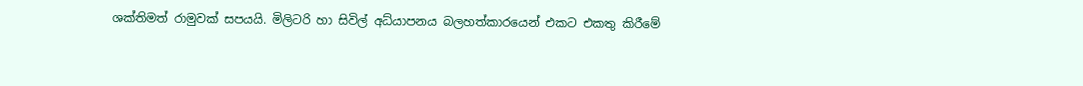ශක්තිමත් රාමුවක් සපයයි. මිලිටරි හා සිවිල් අධ්යාපනය බලහත්කාරයෙන් එකට එකතු කිරීමේ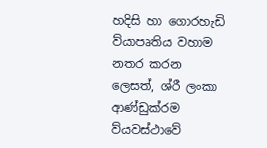හදිසි හා ගොරහැඩි ව්යාපෘතිය වහාම නතර කරන ලෙසත්, ශ්රී ලංකා ආණ්ඩුක්රම ව්යවස්ථාවේ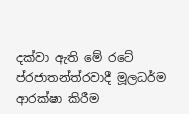දක්වා ඇති මේ රටේ ප්රජාතන්ත්රවාදී මූලධර්ම ආරක්ෂා කිරීම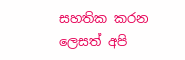සහතික කරන ලෙසත් අපි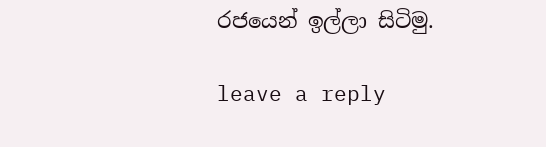රජයෙන් ඉල්ලා සිටිමු.

leave a reply